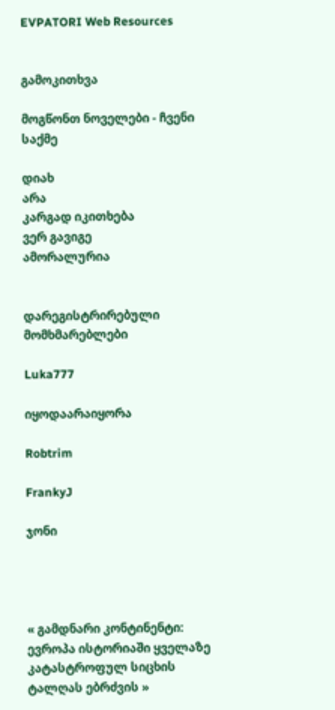EVPATORI Web Resources


გამოკითხვა

მოგწონთ ნოველები - ჩვენი საქმე

დიახ
არა
კარგად იკითხება
ვერ გავიგე
ამორალურია


დარეგისტრირებული მომხმარებლები

Luka777

იყოდაარაიყორა

Robtrim

FrankyJ

ჯონი




« გამდნარი კონტინენტი: ევროპა ისტორიაში ყველაზე კატასტროფულ სიცხის ტალღას ებრძვის »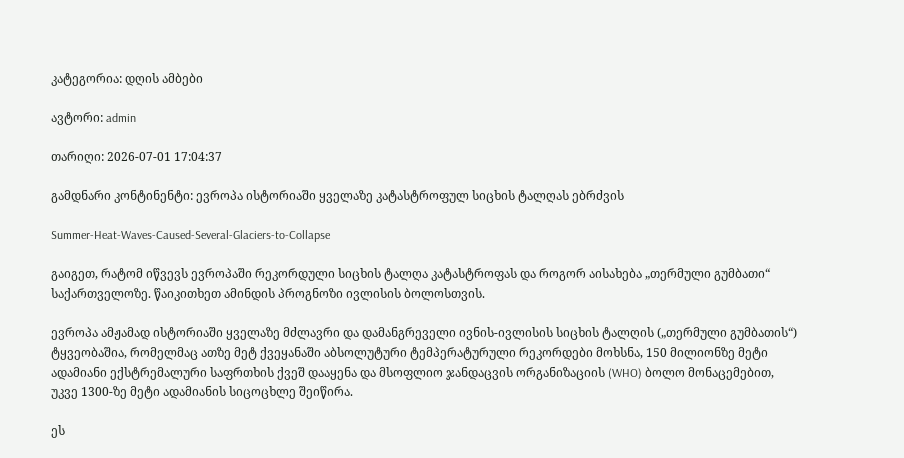კატეგორია: დღის ამბები

ავტორი: admin

თარიღი: 2026-07-01 17:04:37

გამდნარი კონტინენტი: ევროპა ისტორიაში ყველაზე კატასტროფულ სიცხის ტალღას ებრძვის

Summer-Heat-Waves-Caused-Several-Glaciers-to-Collapse

გაიგეთ, რატომ იწვევს ევროპაში რეკორდული სიცხის ტალღა კატასტროფას და როგორ აისახება „თერმული გუმბათი“ საქართველოზე. წაიკითხეთ ამინდის პროგნოზი ივლისის ბოლოსთვის.

ევროპა ამჟამად ისტორიაში ყველაზე მძლავრი და დამანგრეველი ივნის-ივლისის სიცხის ტალღის („თერმული გუმბათის“) ტყვეობაშია, რომელმაც ათზე მეტ ქვეყანაში აბსოლუტური ტემპერატურული რეკორდები მოხსნა, 150 მილიონზე მეტი ადამიანი ექსტრემალური საფრთხის ქვეშ დააყენა და მსოფლიო ჯანდაცვის ორგანიზაციის (WHO) ბოლო მონაცემებით, უკვე 1300-ზე მეტი ადამიანის სიცოცხლე შეიწირა.

ეს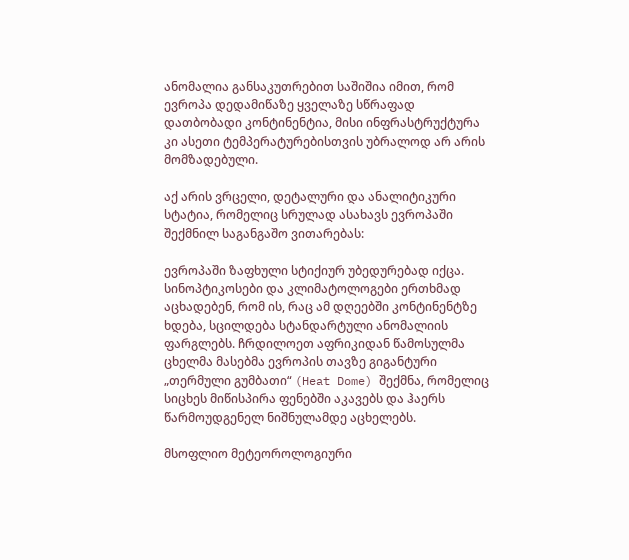ანომალია განსაკუთრებით საშიშია იმით, რომ ევროპა დედამიწაზე ყველაზე სწრაფად დათბობადი კონტინენტია, მისი ინფრასტრუქტურა კი ასეთი ტემპერატურებისთვის უბრალოდ არ არის მომზადებული.

აქ არის ვრცელი, დეტალური და ანალიტიკური სტატია, რომელიც სრულად ასახავს ევროპაში შექმნილ საგანგაშო ვითარებას:

ევროპაში ზაფხული სტიქიურ უბედურებად იქცა. სინოპტიკოსები და კლიმატოლოგები ერთხმად აცხადებენ, რომ ის, რაც ამ დღეებში კონტინენტზე ხდება, სცილდება სტანდარტული ანომალიის ფარგლებს. ჩრდილოეთ აფრიკიდან წამოსულმა ცხელმა მასებმა ევროპის თავზე გიგანტური „თერმული გუმბათი“ (Heat Dome) შექმნა, რომელიც სიცხეს მიწისპირა ფენებში აკავებს და ჰაერს წარმოუდგენელ ნიშნულამდე აცხელებს.

მსოფლიო მეტეოროლოგიური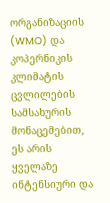ორგანიზაციის (WMO) და კოპერნიკის კლიმატის ცვლილების სამსახურის მონაცემებით, ეს არის ყველაზე ინტენსიური და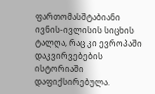ფართომასშტაბიანი ივნის-ივლისის სიცხის ტალღა, რაც კი ევროპაში დაკვირვებების ისტორიაში დაფიქსირებულა.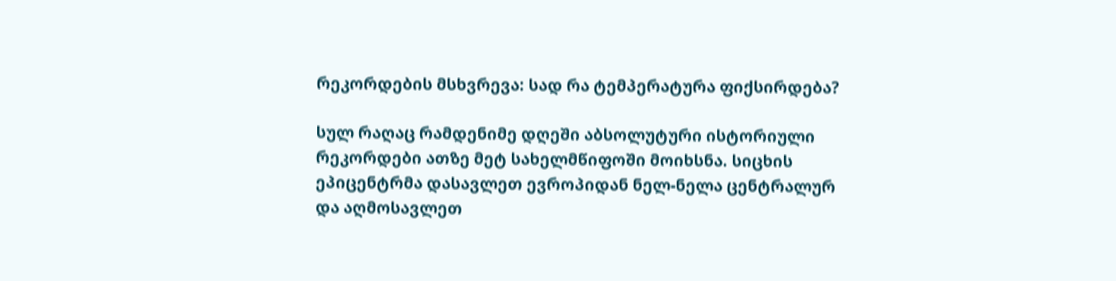რეკორდების მსხვრევა: სად რა ტემპერატურა ფიქსირდება?

სულ რაღაც რამდენიმე დღეში აბსოლუტური ისტორიული რეკორდები ათზე მეტ სახელმწიფოში მოიხსნა. სიცხის ეპიცენტრმა დასავლეთ ევროპიდან ნელ-ნელა ცენტრალურ და აღმოსავლეთ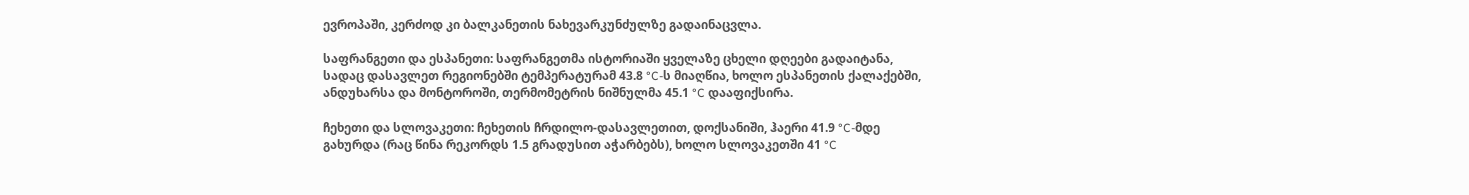ევროპაში, კერძოდ კი ბალკანეთის ნახევარკუნძულზე გადაინაცვლა.

საფრანგეთი და ესპანეთი: საფრანგეთმა ისტორიაში ყველაზე ცხელი დღეები გადაიტანა, სადაც დასავლეთ რეგიონებში ტემპერატურამ 43.8 °C-ს მიაღწია, ხოლო ესპანეთის ქალაქებში, ანდუხარსა და მონტოროში, თერმომეტრის ნიშნულმა 45.1 °C დააფიქსირა.

ჩეხეთი და სლოვაკეთი: ჩეხეთის ჩრდილო-დასავლეთით, დოქსანიში, ჰაერი 41.9 °C-მდე გახურდა (რაც წინა რეკორდს 1.5 გრადუსით აჭარბებს), ხოლო სლოვაკეთში 41 °C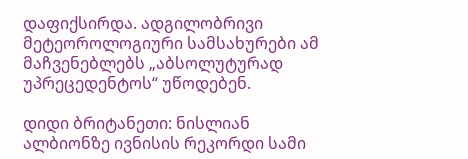დაფიქსირდა. ადგილობრივი მეტეოროლოგიური სამსახურები ამ მაჩვენებლებს „აბსოლუტურად უპრეცედენტოს“ უწოდებენ.

დიდი ბრიტანეთი: ნისლიან ალბიონზე ივნისის რეკორდი სამი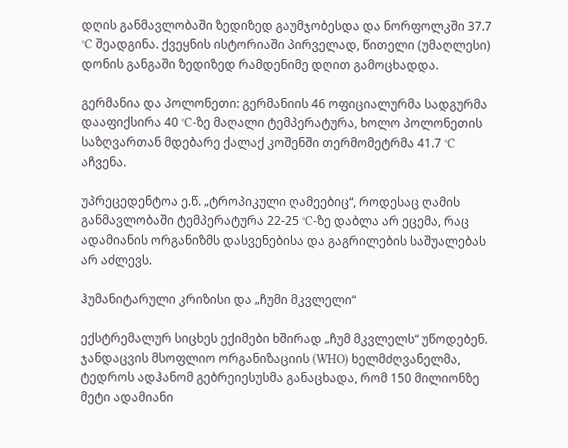დღის განმავლობაში ზედიზედ გაუმჯობესდა და ნორფოლკში 37.7 °C შეადგინა. ქვეყნის ისტორიაში პირველად, წითელი (უმაღლესი) დონის განგაში ზედიზედ რამდენიმე დღით გამოცხადდა.

გერმანია და პოლონეთი: გერმანიის 46 ოფიციალურმა სადგურმა დააფიქსირა 40 °C-ზე მაღალი ტემპერატურა, ხოლო პოლონეთის საზღვართან მდებარე ქალაქ კოშენში თერმომეტრმა 41.7 °C აჩვენა.

უპრეცედენტოა ე.წ. „ტროპიკული ღამეებიც“, როდესაც ღამის განმავლობაში ტემპერატურა 22-25 °C-ზე დაბლა არ ეცემა, რაც ადამიანის ორგანიზმს დასვენებისა და გაგრილების საშუალებას არ აძლევს.

ჰუმანიტარული კრიზისი და „ჩუმი მკვლელი“

ექსტრემალურ სიცხეს ექიმები ხშირად „ჩუმ მკვლელს“ უწოდებენ. ჯანდაცვის მსოფლიო ორგანიზაციის (WHO) ხელმძღვანელმა, ტედროს ადჰანომ გებრეიესუსმა განაცხადა, რომ 150 მილიონზე მეტი ადამიანი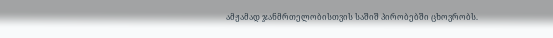ამჟამად ჯანმრთელობისთვის საშიშ პირობებში ცხოვრობს.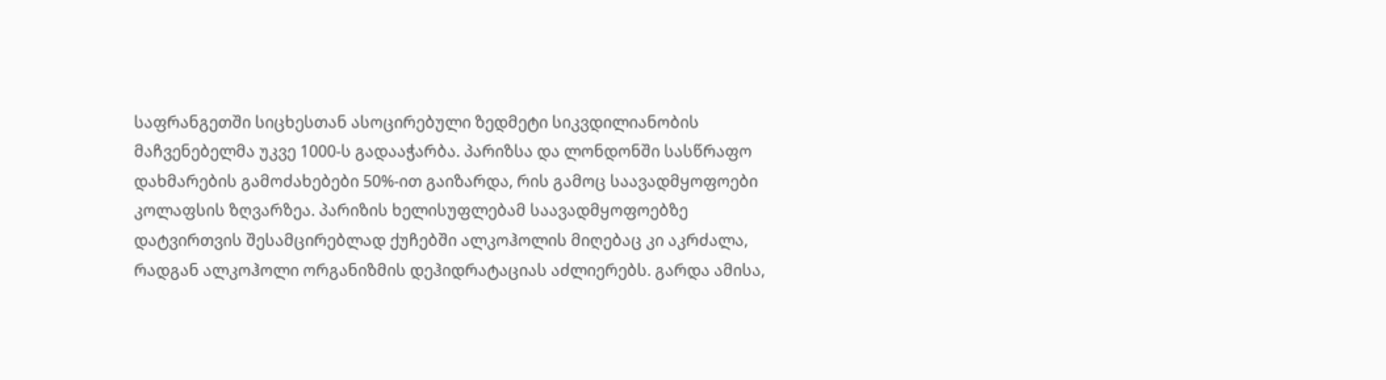საფრანგეთში სიცხესთან ასოცირებული ზედმეტი სიკვდილიანობის მაჩვენებელმა უკვე 1000-ს გადააჭარბა. პარიზსა და ლონდონში სასწრაფო დახმარების გამოძახებები 50%-ით გაიზარდა, რის გამოც საავადმყოფოები კოლაფსის ზღვარზეა. პარიზის ხელისუფლებამ საავადმყოფოებზე დატვირთვის შესამცირებლად ქუჩებში ალკოჰოლის მიღებაც კი აკრძალა, რადგან ალკოჰოლი ორგანიზმის დეჰიდრატაციას აძლიერებს. გარდა ამისა,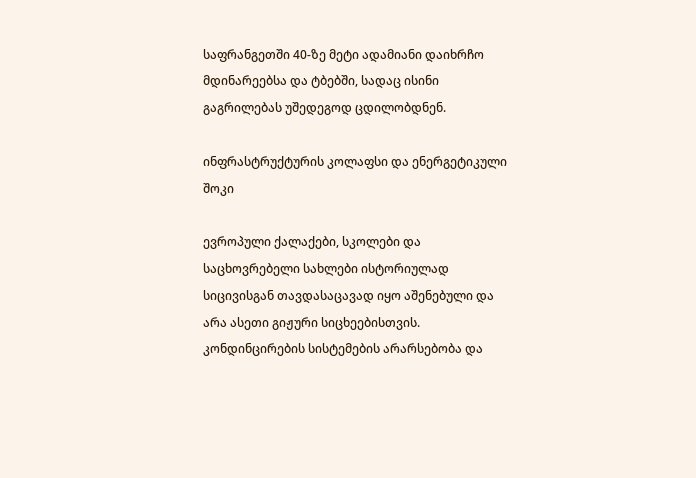საფრანგეთში 40-ზე მეტი ადამიანი დაიხრჩო მდინარეებსა და ტბებში, სადაც ისინი გაგრილებას უშედეგოდ ცდილობდნენ.

ინფრასტრუქტურის კოლაფსი და ენერგეტიკული შოკი

ევროპული ქალაქები, სკოლები და საცხოვრებელი სახლები ისტორიულად სიცივისგან თავდასაცავად იყო აშენებული და არა ასეთი გიჟური სიცხეებისთვის. კონდინცირების სისტემების არარსებობა და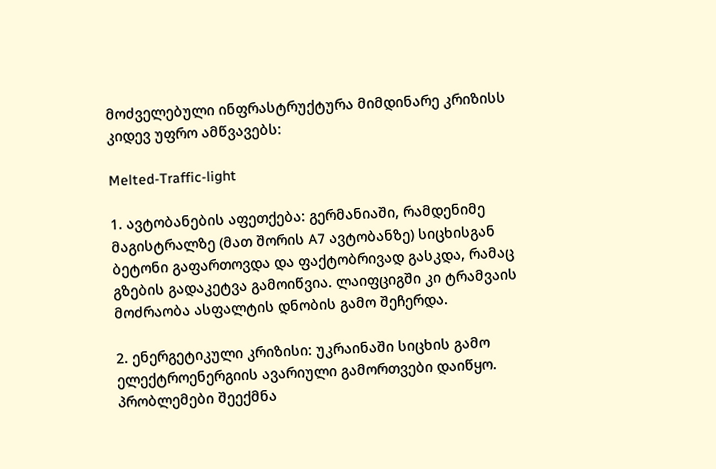მოძველებული ინფრასტრუქტურა მიმდინარე კრიზისს კიდევ უფრო ამწვავებს:

Melted-Traffic-light

1. ავტობანების აფეთქება: გერმანიაში, რამდენიმე მაგისტრალზე (მათ შორის A7 ავტობანზე) სიცხისგან ბეტონი გაფართოვდა და ფაქტობრივად გასკდა, რამაც გზების გადაკეტვა გამოიწვია. ლაიფციგში კი ტრამვაის მოძრაობა ასფალტის დნობის გამო შეჩერდა.

2. ენერგეტიკული კრიზისი: უკრაინაში სიცხის გამო ელექტროენერგიის ავარიული გამორთვები დაიწყო. პრობლემები შეექმნა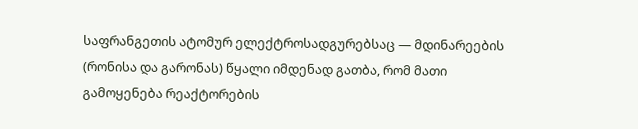საფრანგეთის ატომურ ელექტროსადგურებსაც — მდინარეების (რონისა და გარონას) წყალი იმდენად გათბა, რომ მათი გამოყენება რეაქტორების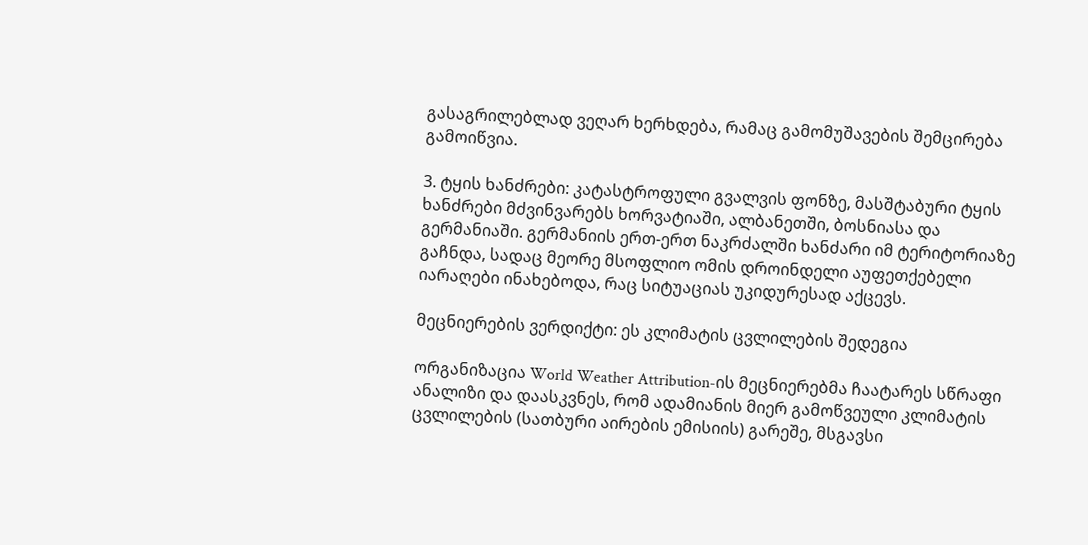გასაგრილებლად ვეღარ ხერხდება, რამაც გამომუშავების შემცირება გამოიწვია.

3. ტყის ხანძრები: კატასტროფული გვალვის ფონზე, მასშტაბური ტყის ხანძრები მძვინვარებს ხორვატიაში, ალბანეთში, ბოსნიასა და გერმანიაში. გერმანიის ერთ-ერთ ნაკრძალში ხანძარი იმ ტერიტორიაზე გაჩნდა, სადაც მეორე მსოფლიო ომის დროინდელი აუფეთქებელი იარაღები ინახებოდა, რაც სიტუაციას უკიდურესად აქცევს.

მეცნიერების ვერდიქტი: ეს კლიმატის ცვლილების შედეგია

ორგანიზაცია World Weather Attribution-ის მეცნიერებმა ჩაატარეს სწრაფი ანალიზი და დაასკვნეს, რომ ადამიანის მიერ გამოწვეული კლიმატის ცვლილების (სათბური აირების ემისიის) გარეშე, მსგავსი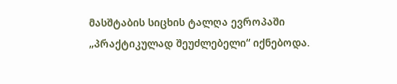მასშტაბის სიცხის ტალღა ევროპაში „პრაქტიკულად შეუძლებელი“ იქნებოდა.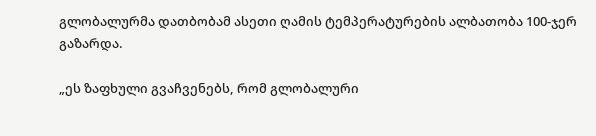გლობალურმა დათბობამ ასეთი ღამის ტემპერატურების ალბათობა 100-ჯერ გაზარდა.

„ეს ზაფხული გვაჩვენებს, რომ გლობალური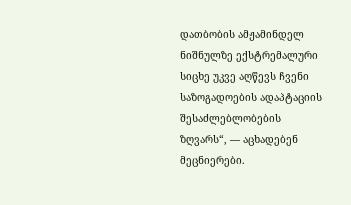დათბობის ამჟამინდელ ნიშნულზე ექსტრემალური სიცხე უკვე აღწევს ჩვენი საზოგადოების ადაპტაციის შესაძლებლობების ზღვარს“, — აცხადებენ მეცნიერები.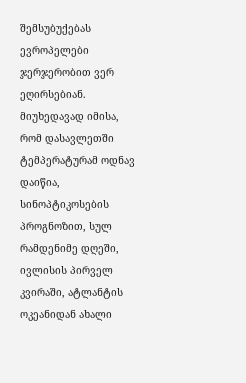შემსუბუქებას ევროპელები ჯერჯერობით ვერ ეღირსებიან. მიუხედავად იმისა, რომ დასავლეთში ტემპერატურამ ოდნავ დაიწია, სინოპტიკოსების პროგნოზით, სულ რამდენიმე დღეში, ივლისის პირველ კვირაში, ატლანტის ოკეანიდან ახალი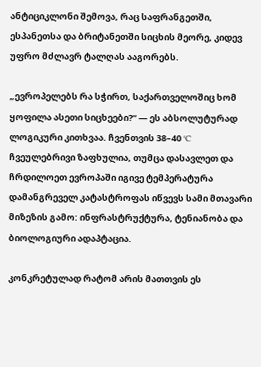ანტიციკლონი შემოვა, რაც საფრანგეთში, ესპანეთსა და ბრიტანეთში სიცხის მეორე, კიდევ უფრო მძლავრ ტალღას ააგორებს.

„ევროპელებს რა სჭირთ, საქართველოშიც ხომ ყოფილა ასეთი სიცხეები?“ — ეს აბსოლუტურად ლოგიკური კითხვაა. ჩვენთვის 38–40 °C ჩვეულებრივი ზაფხულია, თუმცა დასავლეთ და ჩრდილოეთ ევროპაში იგივე ტემპერატურა დამანგრეველ კატასტროფას იწვევს სამი მთავარი მიზეზის გამო: ინფრასტრუქტურა, ტენიანობა და ბიოლოგიური ადაპტაცია.

კონკრეტულად რატომ არის მათთვის ეს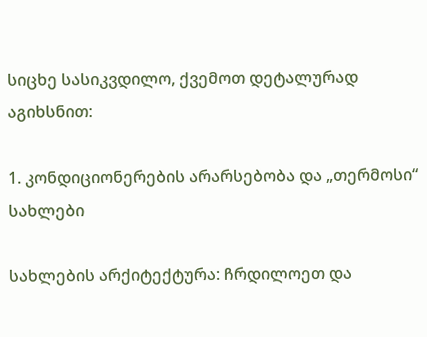სიცხე სასიკვდილო, ქვემოთ დეტალურად აგიხსნით:

1. კონდიციონერების არარსებობა და „თერმოსი“ სახლები

სახლების არქიტექტურა: ჩრდილოეთ და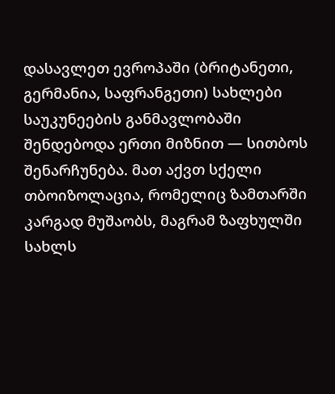დასავლეთ ევროპაში (ბრიტანეთი, გერმანია, საფრანგეთი) სახლები საუკუნეების განმავლობაში შენდებოდა ერთი მიზნით — სითბოს შენარჩუნება. მათ აქვთ სქელი თბოიზოლაცია, რომელიც ზამთარში კარგად მუშაობს, მაგრამ ზაფხულში სახლს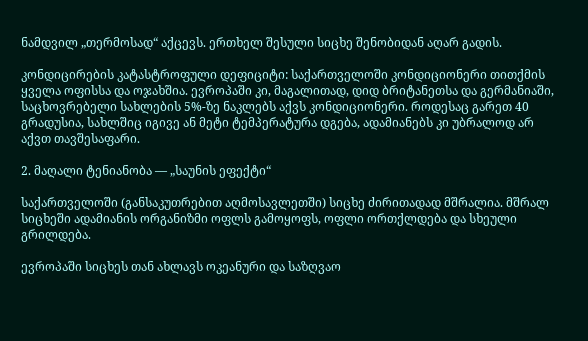ნამდვილ „თერმოსად“ აქცევს. ერთხელ შესული სიცხე შენობიდან აღარ გადის.

კონდიცირების კატასტროფული დეფიციტი: საქართველოში კონდიციონერი თითქმის ყველა ოფისსა და ოჯახშია. ევროპაში კი, მაგალითად, დიდ ბრიტანეთსა და გერმანიაში, საცხოვრებელი სახლების 5%-ზე ნაკლებს აქვს კონდიციონერი. როდესაც გარეთ 40 გრადუსია, სახლშიც იგივე ან მეტი ტემპერატურა დგება, ადამიანებს კი უბრალოდ არ აქვთ თავშესაფარი.

2. მაღალი ტენიანობა — „საუნის ეფექტი“

საქართველოში (განსაკუთრებით აღმოსავლეთში) სიცხე ძირითადად მშრალია. მშრალ სიცხეში ადამიანის ორგანიზმი ოფლს გამოყოფს, ოფლი ორთქლდება და სხეული გრილდება.

ევროპაში სიცხეს თან ახლავს ოკეანური და საზღვაო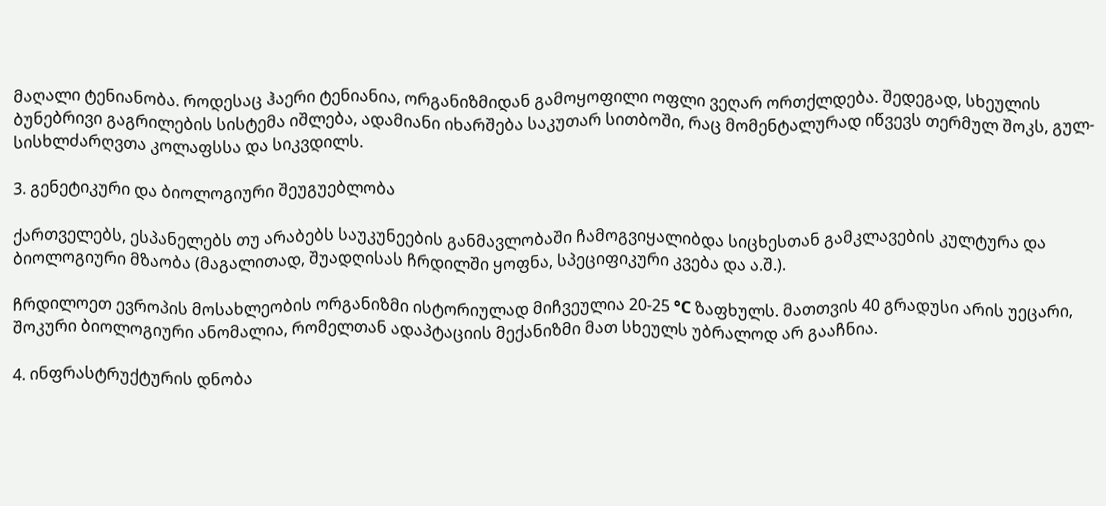მაღალი ტენიანობა. როდესაც ჰაერი ტენიანია, ორგანიზმიდან გამოყოფილი ოფლი ვეღარ ორთქლდება. შედეგად, სხეულის ბუნებრივი გაგრილების სისტემა იშლება, ადამიანი იხარშება საკუთარ სითბოში, რაც მომენტალურად იწვევს თერმულ შოკს, გულ-სისხლძარღვთა კოლაფსსა და სიკვდილს.

3. გენეტიკური და ბიოლოგიური შეუგუებლობა

ქართველებს, ესპანელებს თუ არაბებს საუკუნეების განმავლობაში ჩამოგვიყალიბდა სიცხესთან გამკლავების კულტურა და ბიოლოგიური მზაობა (მაგალითად, შუადღისას ჩრდილში ყოფნა, სპეციფიკური კვება და ა.შ.).

ჩრდილოეთ ევროპის მოსახლეობის ორგანიზმი ისტორიულად მიჩვეულია 20-25 °C ზაფხულს. მათთვის 40 გრადუსი არის უეცარი, შოკური ბიოლოგიური ანომალია, რომელთან ადაპტაციის მექანიზმი მათ სხეულს უბრალოდ არ გააჩნია.

4. ინფრასტრუქტურის დნობა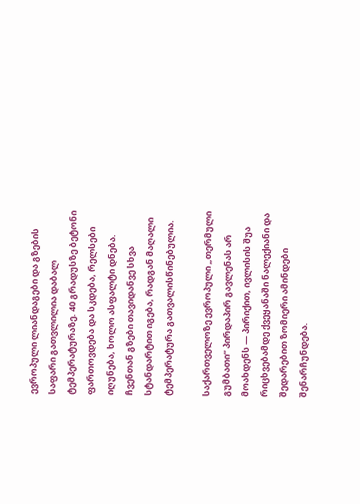ევროპული ლიანდაგები და გზების საფარი გათვლილია დაბალ ტემპერატურაზე. 40 გრადუსზე ბეტონი ფართოვდება და სკდება, რელსები იღუნება, ხოლო ასფალტი დნება. ჩვენთან გზები თავიდანვე სხვა სტანდარტით იგება, რადგან მაღალი ტემპერატურა გათვალისწინებულია.

საქართველოზე ევროპული „თერმული გუმბათი“ პირდაპირ გავლენას არ მოახდენს — პირიქით, ივლისის შუა რიცხვებამდე ქვეყანაში ნალექიანი და შედარებით ზომიერი ამინდები შენარჩუნდება.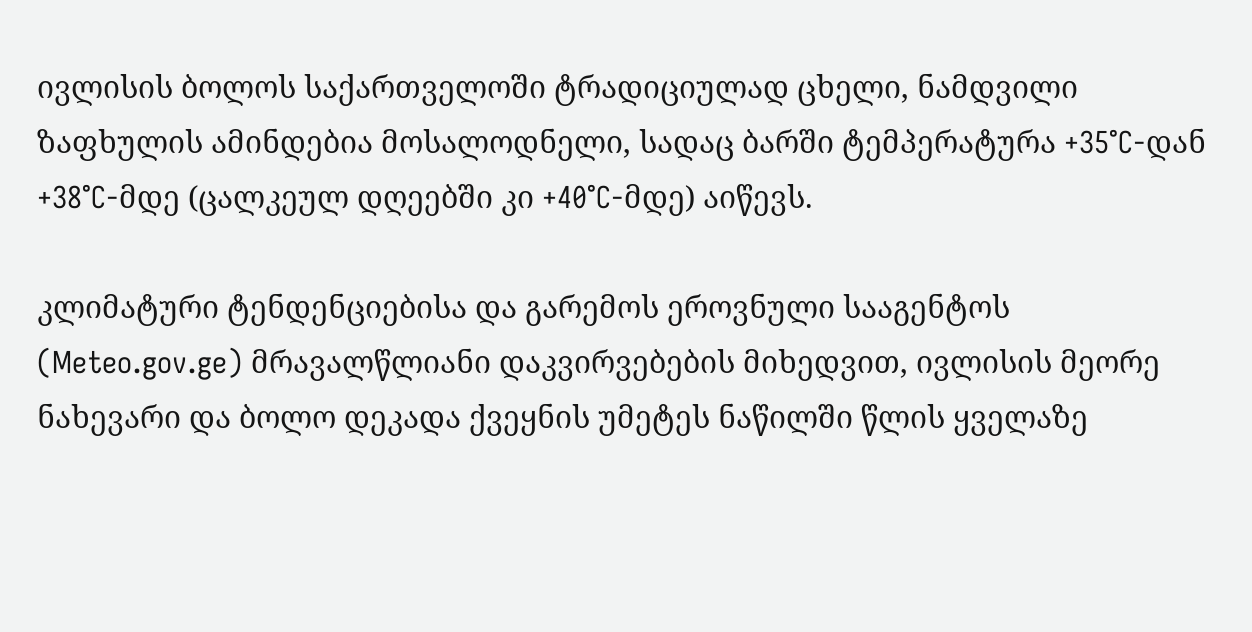ივლისის ბოლოს საქართველოში ტრადიციულად ცხელი, ნამდვილი ზაფხულის ამინდებია მოსალოდნელი, სადაც ბარში ტემპერატურა +35°C-დან +38°C-მდე (ცალკეულ დღეებში კი +40°C-მდე) აიწევს.

კლიმატური ტენდენციებისა და გარემოს ეროვნული სააგენტოს (Meteo.gov.ge) მრავალწლიანი დაკვირვებების მიხედვით, ივლისის მეორე ნახევარი და ბოლო დეკადა ქვეყნის უმეტეს ნაწილში წლის ყველაზე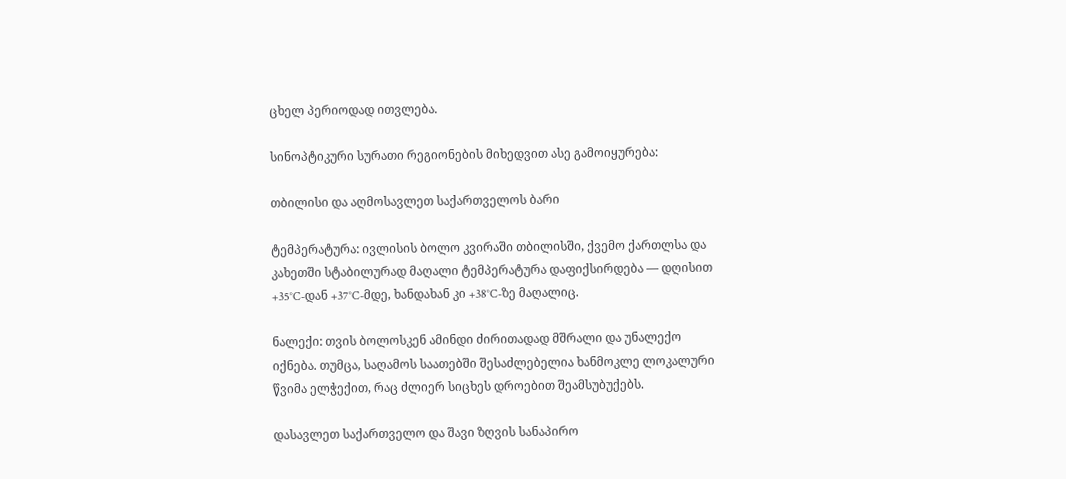ცხელ პერიოდად ითვლება.

სინოპტიკური სურათი რეგიონების მიხედვით ასე გამოიყურება:

თბილისი და აღმოსავლეთ საქართველოს ბარი

ტემპერატურა: ივლისის ბოლო კვირაში თბილისში, ქვემო ქართლსა და კახეთში სტაბილურად მაღალი ტემპერატურა დაფიქსირდება — დღისით +35°C-დან +37°C-მდე, ხანდახან კი +38°C-ზე მაღალიც.

ნალექი: თვის ბოლოსკენ ამინდი ძირითადად მშრალი და უნალექო იქნება. თუმცა, საღამოს საათებში შესაძლებელია ხანმოკლე ლოკალური წვიმა ელჭექით, რაც ძლიერ სიცხეს დროებით შეამსუბუქებს.

დასავლეთ საქართველო და შავი ზღვის სანაპირო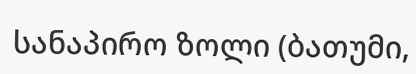სანაპირო ზოლი (ბათუმი,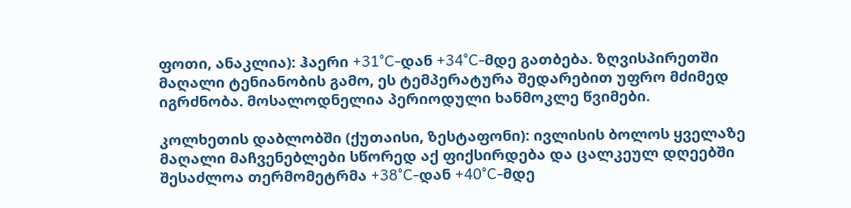ფოთი, ანაკლია): ჰაერი +31°C-დან +34°C-მდე გათბება. ზღვისპირეთში მაღალი ტენიანობის გამო, ეს ტემპერატურა შედარებით უფრო მძიმედ იგრძნობა. მოსალოდნელია პერიოდული ხანმოკლე წვიმები.

კოლხეთის დაბლობში (ქუთაისი, ზესტაფონი): ივლისის ბოლოს ყველაზე მაღალი მაჩვენებლები სწორედ აქ ფიქსირდება და ცალკეულ დღეებში შესაძლოა თერმომეტრმა +38°C-დან +40°C-მდე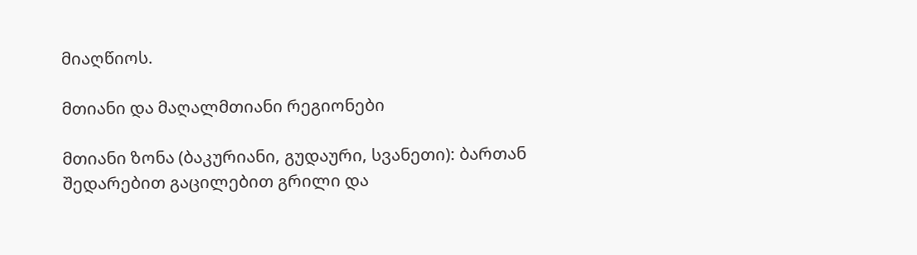მიაღწიოს.

მთიანი და მაღალმთიანი რეგიონები

მთიანი ზონა (ბაკურიანი, გუდაური, სვანეთი): ბართან შედარებით გაცილებით გრილი და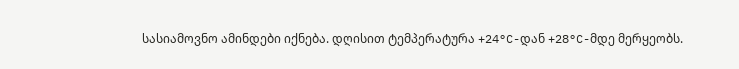სასიამოვნო ამინდები იქნება. დღისით ტემპერატურა +24°C-დან +28°C-მდე მერყეობს.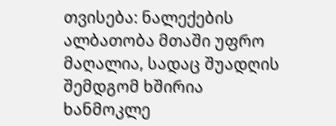თვისება: ნალექების ალბათობა მთაში უფრო მაღალია, სადაც შუადღის შემდგომ ხშირია ხანმოკლე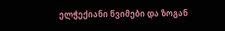ელჭექიანი წვიმები და ზოგან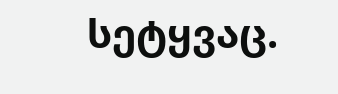სეტყვაც.